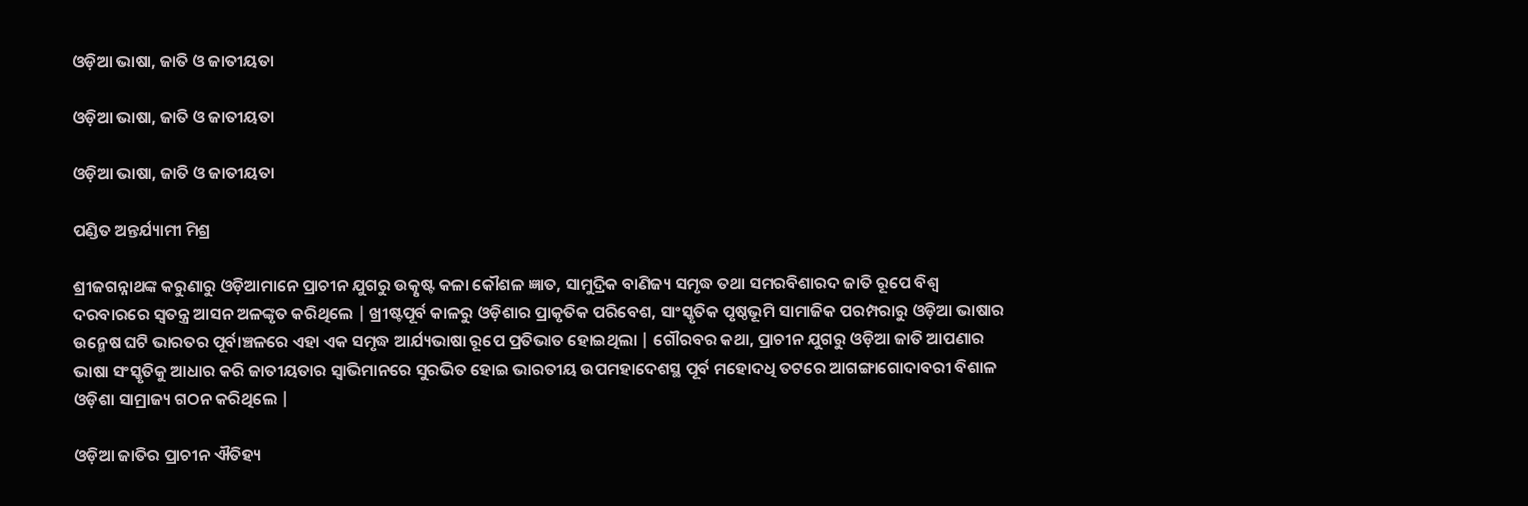ଓଡ଼ିଆ ଭାଷା, ଜାତି ଓ ଜାତୀୟତା

ଓଡ଼ିଆ ଭାଷା, ଜାତି ଓ ଜାତୀୟତା

ଓଡ଼ିଆ ଭାଷା, ଜାତି ଓ ଜାତୀୟତା

ପଣ୍ଡିତ ଅନ୍ତର୍ଯ୍ୟାମୀ ମିଶ୍ର

ଶ୍ରୀଜଗନ୍ନାଥଙ୍କ କରୁଣାରୁ ଓଡ଼ିଆମାନେ ପ୍ରାଚୀନ ଯୁଗରୁ ଉତ୍କୃଷ୍ଟ କଳା କୌଶଳ ଜ୍ଞାତ, ସାମୁଦ୍ରିକ ବାଣିଜ୍ୟ ସମୃଦ୍ଧ ତଥା ସମରବିଶାରଦ ଜାତି ରୂପେ ବିଶ୍ବ ଦରବାରରେ ସ୍ବତନ୍ତ୍ର ଆସନ ଅଳଙ୍କୃତ କରିଥିଲେ | ଖ୍ରୀଷ୍ଟପୂର୍ବ କାଳରୁ ଓଡ଼ିଶାର ପ୍ରାକୃତିକ ପରିବେଶ, ସାଂସ୍କୃତିକ ପୃଷ୍ଠଭୂମି ସାମାଜିକ ପରମ୍ପରାରୁ ଓଡ଼ିଆ ଭାଷାର ଉନ୍ମେଷ ଘଟି ଭାରତର ପୂର୍ବାଞ୍ଚଳରେ ଏହା ଏକ ସମୃଦ୍ଧ ଆର୍ଯ୍ୟଭାଷା ରୂପେ ପ୍ରତିଭାତ ହୋଇଥିଲା | ଗୌରବର କଥା, ପ୍ରାଚୀନ ଯୁଗରୁ ଓଡ଼ିଆ ଜାତି ଆପଣାର ଭାଷା ସଂସ୍କୃତିକୁ ଆଧାର କରି ଜାତୀୟତାର ସ୍ବାଭିମାନରେ ସୁରଭିତ ହୋଇ ଭାରତୀୟ ଉପମହାଦେଶସ୍ଥ ପୂର୍ବ ମହୋଦଧି ତଟରେ ଆଗଙ୍ଗାଗୋଦାବରୀ ବିଶାଳ ଓଡ଼ିଶା ସାମ୍ରାଜ୍ୟ ଗଠନ କରିଥିଲେ |

ଓଡ଼ିଆ ଜାତିର ପ୍ରାଚୀନ ଐତିହ୍ୟ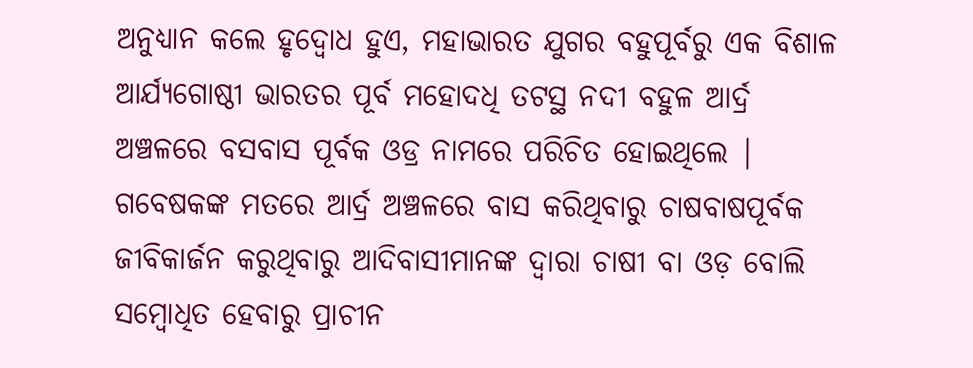ଅନୁଧ୍ୟାନ କଲେ ହୃଦ୍ବୋଧ ହୁଏ, ମହାଭାରତ ଯୁଗର ବହୁପୂର୍ବରୁ ଏକ ବିଶାଳ ଆର୍ଯ୍ୟଗୋଷ୍ଠୀ ଭାରତର ପୂର୍ବ ମହୋଦଧି ତଟସ୍ଥ ନଦୀ ବହୁଳ ଆର୍ଦ୍ର ଅଞ୍ଚଳରେ ବସବାସ ପୂର୍ବକ ଓଡ୍ର ନାମରେ ପରିଚିତ ହୋଇଥିଲେ | ଗବେଷକଙ୍କ ମତରେ ଆର୍ଦ୍ର ଅଞ୍ଚଳରେ ବାସ କରିଥିବାରୁ ଚାଷବାଷପୂର୍ବକ ଜୀବିକାର୍ଜନ କରୁଥିବାରୁ ଆଦିବାସୀମାନଙ୍କ ଦ୍ବାରା ଚାଷୀ ବା ଓଡ଼ ବୋଲି ସମ୍ବୋଧିତ ହେବାରୁ ପ୍ରାଚୀନ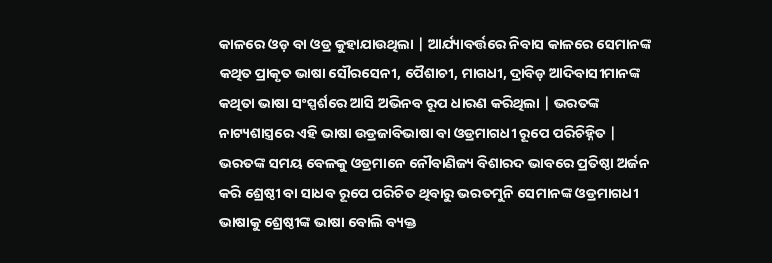କାଳରେ ଓଡ଼ ବା ଓଡ୍ର କୁହାଯାଉଥିଲା | ଆର୍ଯ୍ୟାବର୍ତ୍ତରେ ନିବାସ କାଳରେ ସେମାନଙ୍କ କଥିତ ପ୍ରାକୃତ ଭାଷା ସୌରସେନୀ, ପୈଶାଚୀ, ମାଗଧୀ, ଦ୍ରାବିଡ଼ ଆଦିବାସୀମାନଙ୍କ କଥିତା ଭାଷା ସଂସ୍ପର୍ଶରେ ଆସି ଅଭିନବ ରୂପ ଧାରଣ କରିଥିଲା | ଭରତଙ୍କ ନାଟ୍ୟଶାସ୍ତ୍ରରେ ଏହି ଭାଷା ଉଡ୍ରଜାବିଭାଷା ବା ଓଡ୍ରମାଗଧୀ ରୂପେ ପରିଚିହ୍ନିତ | ଭରତଙ୍କ ସମୟ ବେଳକୁ ଓଡ୍ରମାନେ ନୌବାଣିଜ୍ୟ ବିଶାରଦ ଭାବରେ ପ୍ରତିଷ୍ଠା ଅର୍ଜନ କରି ଶ୍ରେଷ୍ଠୀ ବା ସାଧବ ରୂପେ ପରିଚିତ ଥିବାରୁ ଭରତମୁନି ସେମାନଙ୍କ ଓଡ୍ରମାଗଧୀ ଭାଷାକୁ ଶ୍ରେଷ୍ଠୀଙ୍କ ଭାଷା ବୋଲି ବ୍ୟକ୍ତ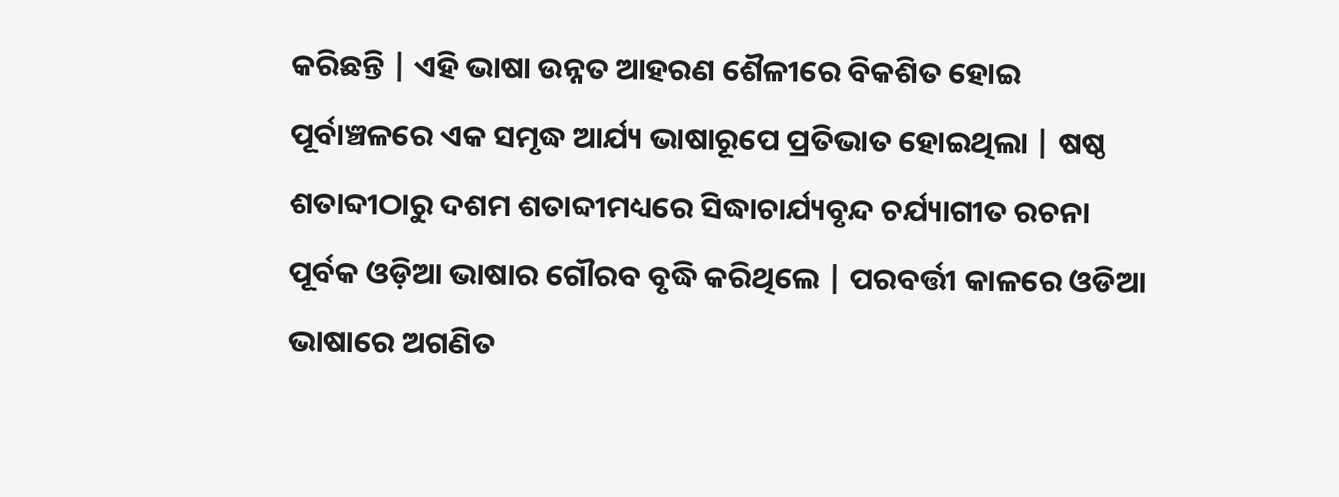କରିଛନ୍ତି | ଏହି ଭାଷା ଉନ୍ନତ ଆହରଣ ଶୈଳୀରେ ବିକଶିତ ହୋଇ ପୂର୍ବାଞ୍ଚଳରେ ଏକ ସମୃଦ୍ଧ ଆର୍ଯ୍ୟ ଭାଷାରୂପେ ପ୍ରତିଭାତ ହୋଇଥିଲା | ଷଷ୍ଠ ଶତାବ୍ଦୀଠାରୁ ଦଶମ ଶତାବ୍ଦୀମଧ୍ୟରେ ସିଦ୍ଧାଚାର୍ଯ୍ୟବୃନ୍ଦ ଚର୍ଯ୍ୟାଗୀତ ରଚନା ପୂର୍ବକ ଓଡ଼ିଆ ଭାଷାର ଗୌରବ ବୃଦ୍ଧି କରିଥିଲେ | ପରବର୍ତ୍ତୀ କାଳରେ ଓଡିଆ ଭାଷାରେ ଅଗଣିତ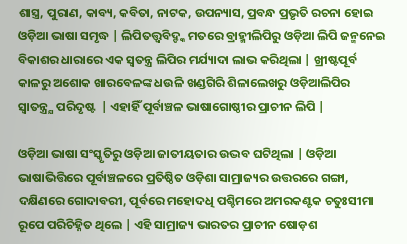ଶାସ୍ତ୍ର, ପୁରାଣ, କାବ୍ୟ, କବିତା, ନାଟକ, ଉପନ୍ୟାସ, ପ୍ରବନ୍ଧ ପ୍ରଭୃତି ରଚନା ହୋଇ ଓଡ଼ିଆ ଭାଷା ସମୃଦ୍ଧ | ଲିପିତତ୍ତ୍ବବିଦ୍ଙ୍କ ମତରେ ବ୍ରାହ୍ମୀଲିପିରୁ ଓଡ଼ିଆ ଲିପି ଜନ୍ମନେଇ ବିକାଶର ଧାରାରେ ଏକ ସ୍ବତନ୍ତ୍ର ଲିପିର ମର୍ଯ୍ୟାଦା ଲାଭ କରିଥିଲା | ଖ୍ରୀଷ୍ଟପୂର୍ବ କାଳରୁ ଅଶୋକ ଖାରବେଳଙ୍କ ଧଉଳି ଖଣ୍ଡଗିରି ଶିଳାଲେଖରୁ ଓଡ଼ିଆଲିପିର ସ୍ବାତନ୍ତ୍ର୍ଯ ପରିଦୃଷ୍ଟ  | ଏହାହିଁ ପୂର୍ବାଞ୍ଚଳ ଭାଷାଗୋଷ୍ଠୀର ପ୍ରାଚୀନ ଲିପି |

ଓଡ଼ିଆ ଭାଷା ସଂସ୍କୃତିରୁ ଓଡ଼ିଆ ଜାତୀୟତାର ଉଦ୍ଭବ ଘଟିଥିଲା | ଓଡ଼ିଆ ଭାଷାଭିତ୍ତିରେ ପୂର୍ବାଞ୍ଚଳରେ ପ୍ରତିଷ୍ଠିତ ଓଡ଼ିଶା ସାମ୍ରାଜ୍ୟର ଉତ୍ତରରେ ଗଙ୍ଗା, ଦକ୍ଷିଣରେ ଗୋଦାବରୀ, ପୂର୍ବରେ ମହୋଦଧି ପଶ୍ଚିମରେ ଅମରକଣ୍ଟକ ଚତୁଃସୀମା ରୂପେ ପରିଚିହ୍ନିତ ଥିଲେ | ଏହି ସାମ୍ରାଜ୍ୟ ଭାରତର ପ୍ରାଚୀନ ଷୋଡ଼ଶ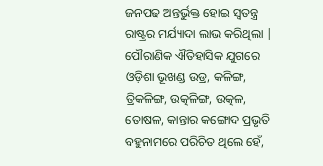ଜନପଢ ଅନ୍ତର୍ଭୁକ୍ତ ହୋଇ ସ୍ବତନ୍ତ୍ର ରାଷ୍ଟ୍ରର ମର୍ଯ୍ୟାଦା ଲାଭ କରିଥିଲା | ପୌରାଣିକ ଐତିହାସିକ ଯୁଗରେ ଓଡ଼ିଶା ଭୂଖଣ୍ଡ ଉଡ୍ର, କଳିଙ୍ଗ, ତ୍ରିକଳିଙ୍ଗ, ଉତ୍କଳିଙ୍ଗ, ଉତ୍କଳ, ତୋଷଳ, କାନ୍ତାର କଙ୍ଗୋଦ ପ୍ରଭୃତି ବହୁନାମରେ ପରିଚିତ ଥିଲେ ହେଁ,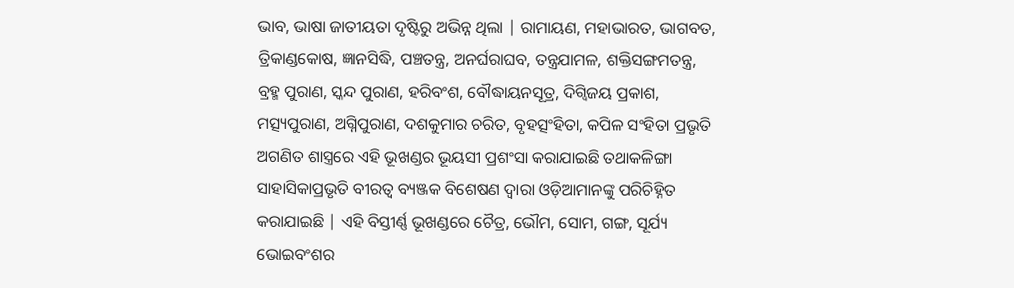ଭାବ, ଭାଷା ଜାତୀୟତା ଦୃଷ୍ଟିରୁ ଅଭିନ୍ନ ଥିଲା | ରାମାୟଣ, ମହାଭାରତ, ଭାଗବତ, ତ୍ରିକାଣ୍ଡକୋଷ, ଜ୍ଞାନସିଦ୍ଧି, ପଞ୍ଚତନ୍ତ୍ର, ଅନର୍ଘରାଘବ, ତନ୍ତ୍ରଯାମଳ, ଶକ୍ତିସଙ୍ଗମତନ୍ତ୍ର, ବ୍ରହ୍ମ ପୁରାଣ, ସ୍କନ୍ଦ ପୁରାଣ, ହରିବଂଶ, ବୌଦ୍ଧାୟନସୂତ୍ର, ଦିଗ୍ବିଜୟ ପ୍ରକାଶ, ମତ୍ସ୍ୟପୁରାଣ, ଅଗ୍ନିପୁରାଣ, ଦଶକୁମାର ଚରିତ, ବୃହତ୍ସଂହିତା, କପିଳ ସଂହିତା ପ୍ରଭୃତି ଅଗଣିତ ଶାସ୍ତ୍ରରେ ଏହି ଭୂଖଣ୍ଡର ଭୂୟସୀ ପ୍ରଶଂସା କରାଯାଇଛି ତଥାକଳିଙ୍ଗା ସାହାସିକାପ୍ରଭୃତି ବୀରତ୍ବ ବ୍ୟଞ୍ଜକ ବିଶେଷଣ ଦ୍ବାରା ଓଡ଼ିଆମାନଙ୍କୁ ପରିଚିହ୍ନିତ କରାଯାଇଛି | ଏହି ବିସ୍ତୀର୍ଣ୍ଣ ଭୂଖଣ୍ଡରେ ଚୈତ୍ର, ଭୌମ, ସୋମ, ଗଙ୍ଗ, ସୂର୍ଯ୍ୟ ଭୋଇବଂଶର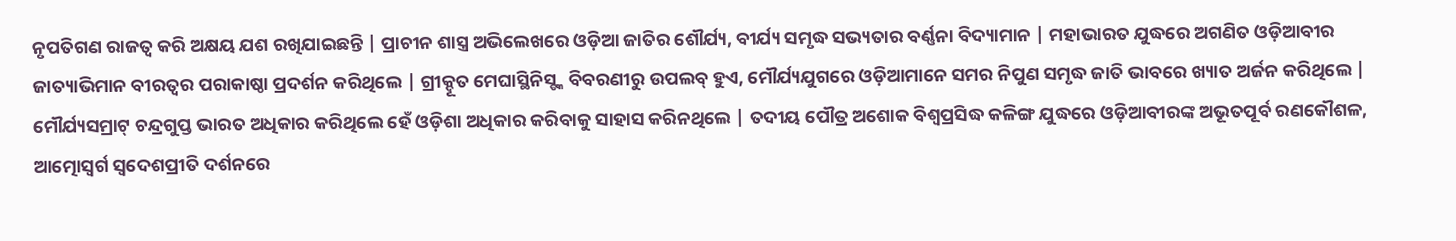ନୃପତିଗଣ ରାଜତ୍ବ କରି ଅକ୍ଷୟ ଯଶ ରଖିଯାଇଛନ୍ତି | ପ୍ରାଚୀନ ଶାସ୍ତ୍ର ଅଭିଲେଖରେ ଓଡ଼ିଆ ଜାତିର ଶୌର୍ଯ୍ୟ, ବୀର୍ଯ୍ୟ ସମୃଦ୍ଧ ସଭ୍ୟତାର ବର୍ଣ୍ଣନା ବିଦ୍ୟାମାନ | ମହାଭାରତ ଯୁଦ୍ଧରେ ଅଗଣିତ ଓଡ଼ିଆବୀର ଜାତ୍ୟାଭିମାନ ବୀରତ୍ବର ପରାକାଷ୍ଠା ପ୍ରଦର୍ଶନ କରିଥିଲେ | ଗ୍ରୀକ୍ଦୂତ ମେଘାସ୍ଥିନିସ୍ଙ୍କ ବିବରଣୀରୁ ଉପଲବ୍ ହୁଏ, ମୌର୍ଯ୍ୟଯୁଗରେ ଓଡ଼ିଆମାନେ ସମର ନିପୁଣ ସମୃଦ୍ଧ ଜାତି ଭାବରେ ଖ୍ୟାତ ଅର୍ଜନ କରିଥିଲେ | ମୌର୍ଯ୍ୟସମ୍ରାଟ୍ ଚନ୍ଦ୍ରଗୁପ୍ତ ଭାରତ ଅଧିକାର କରିଥିଲେ ହେଁ ଓଡ଼ିଶା ଅଧିକାର କରିବାକୁ ସାହାସ କରିନଥିଲେ | ତଦୀୟ ପୌତ୍ର ଅଶୋକ ବିଶ୍ବପ୍ରସିଦ୍ଧ କଳିଙ୍ଗ ଯୁଦ୍ଧରେ ଓଡ଼ିଆବୀରଙ୍କ ଅଭୂତପୂର୍ବ ରଣକୌଶଳ, ଆତ୍ମୋସ୍ବର୍ଗ ସ୍ବଦେଶପ୍ରୀତି ଦର୍ଶନରେ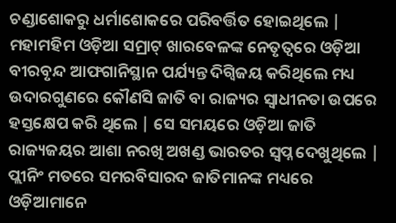ଚଣ୍ଡାଶୋକରୁ ଧର୍ମାଶୋକରେ ପରିବର୍ତ୍ତିତ ହୋଇଥିଲେ | ମହାମହିମ ଓଡ଼ିଆ ସମ୍ରାଟ୍ ଖାରବେଳଙ୍କ ନେତୃତ୍ବରେ ଓଡ଼ିଆ ବୀରବୃନ୍ଦ ଆଫଗାନିସ୍ଥାନ ପର୍ଯ୍ୟନ୍ତ ଦିଗ୍ବିଜୟ କରିଥିଲେ ମଧ୍ୟ ଉଦାରଗୁଣରେ କୌଣସି ଜାତି ବା ରାଜ୍ୟର ସ୍ବାଧୀନତା ଉପରେ ହସ୍ତକ୍ଷେପ କରି ଥିଲେ | ସେ ସମୟରେ ଓଡ଼ିଆ ଜାତି ରାଜ୍ୟଜୟର ଆଶା ନରଖି ଅଖଣ୍ଡ ଭାରତର ସ୍ବପ୍ନ ଦେଖୁଥିଲେ | ପ୍ଲୀନିଂ ମତରେ ସମରବିସାରଦ ଜାତିମାନଙ୍କ ମଧ୍ୟରେ ଓଡ଼ିଆମାନେ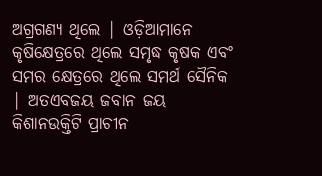ଅଗ୍ରଗଣ୍ୟ ଥିଲେ | ଓଡ଼ିଆମାନେ କୃଷିକ୍ଷେତ୍ରରେ ଥିଲେ ସମୃଦ୍ଧ କୃଷକ ଏବଂ ସମର କ୍ଷେତ୍ରରେ ଥିଲେ ସମର୍ଥ ସୈନିକ | ଅତଏବଜୟ ଜବାନ ଜୟ କିଶାନଉକ୍ତିଟି ପ୍ରାଚୀନ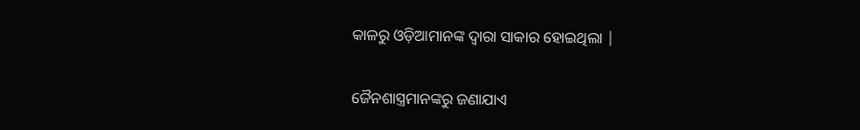କାଳରୁ ଓଡ଼ିଆମାନଙ୍କ ଦ୍ବାରା ସାକାର ହୋଇଥିଲା |

ଜୈନଶାସ୍ତ୍ରମାନଙ୍କରୁ ଜଣାଯାଏ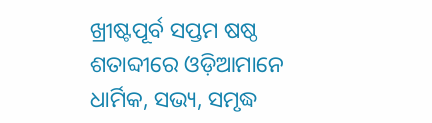ଖ୍ରୀଷ୍ଟପୂର୍ବ ସପ୍ତମ ଷଷ୍ଠ ଶତାବ୍ଦୀରେ ଓଡ଼ିଆମାନେ ଧାର୍ମିକ, ସଭ୍ୟ, ସମୃଦ୍ଧ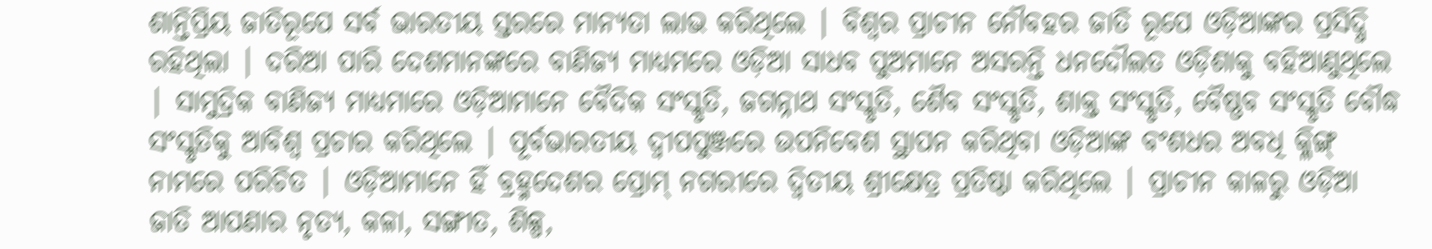ଶାନ୍ତିପ୍ରିୟ ଜାତିରୂପେ ସର୍ବ ଭାରତୀୟ ସ୍ତରରେ ମାନ୍ୟତା ଲାଭ କରିଥିଲେ | ବିଶ୍ବର ପ୍ରାଚୀନ ନୌବହର ଜାତି ରୂପେ ଓଡ଼ିଆଙ୍କର ପ୍ରସିଦ୍ଧି ରହିଥିଲା | ଦରିଆ ପାରି ଦେଶମାନଙ୍କରେ ବାଣିଜ୍ୟ ମାଧ୍ୟମରେ ଓଡ଼ିଆ ସାଧବ ପୁଅମାନେ ଅସରନ୍ତି ଧନଦୌଲତ ଓଡ଼ିଶାକୁ ବହିଆଣୁଥିଲେ | ସାମୁଦ୍ରିକ ବାଣିଜ୍ୟ ମାଧ୍ୟମାରେ ଓଡ଼ିଆମାନେ ବୈଦିକ ସଂସ୍କୃତି, ଜଗନ୍ନାଥ ସଂସ୍କୃତି, ଶୈବ ସଂସ୍କୃତି, ଶାକ୍ତ ସଂସ୍କୃତି, ବୈଷ୍ଣବ ସଂସ୍କୃତି ବୌଦ୍ଧ ସଂସ୍କୃତିକୁ ଆବିଶ୍ବ ପ୍ରଚାର କରିଥିଲେ | ପୂର୍ବଭାରତୀୟ ଦ୍ବୀପପୁଞ୍ଜରେ ଉପନିବେଶ ସ୍ଥାପନ କରିଥିବା ଓଡ଼ିଆଙ୍କ ବଂଶଧର ଅବଧି କ୍ଳିଙ୍ଗ୍ ନାମରେ ପରିଚିତ | ଓଡ଼ିଆମାନେ ହିଁ ବ୍ରହ୍ମଦେଶର ପ୍ରୋମ୍ ନଗରୀରେ ଦ୍ବିତୀୟ ଶ୍ରୀକ୍ଷେତ୍ର ପ୍ରତିଷ୍ଠା କରିଥିଲେ | ପ୍ରାଚୀନ କାଳରୁ ଓଡ଼ିଆ ଜାତି ଆପଣାର ନୃତ୍ୟ, କଳା, ସଙ୍ଗୀତ, ଶିଳ୍ପ,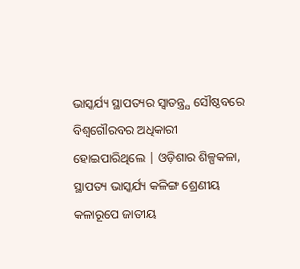ଭାସ୍କର୍ଯ୍ୟ ସ୍ଥାପତ୍ୟର ସ୍ବାତନ୍ତ୍ର୍ଯ ସୌଷ୍ଠବରେ ବିଶ୍ବଗୌରବର ଅଧିକାରୀ ହୋଇପାରିଥିଲେ | ଓଡ଼ିଶାର ଶିଳ୍ପକଳା, ସ୍ଥାପତ୍ୟ ଭାସ୍କର୍ଯ୍ୟ କଳିଙ୍ଗ ଶ୍ରେଣୀୟ କଳାରୂପେ ଜାତୀୟ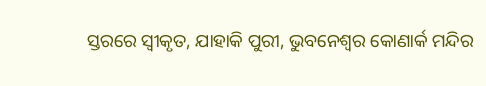ସ୍ତରରେ ସ୍ବୀକୃତ, ଯାହାକି ପୁରୀ, ଭୁବନେଶ୍ବର କୋଣାର୍କ ମନ୍ଦିର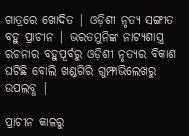ଗାତ୍ରରେ ଖୋଦିତ | ଓଡ଼ିଶୀ ନୃତ୍ୟ ସଙ୍ଗୀତ ବହୁ ପ୍ରାଚୀନ | ଭରତମୁନିଙ୍କ ନାଟ୍ୟଶାସ୍ତ୍ର ରଚନାର ବହୁପୂର୍ବରୁ ଓଡ଼ିଶୀ ନୃତ୍ୟର ବିକାଶ ଘଟିଛି ବୋଲି ଖଣ୍ଡଗିରି ଗୁମ୍ଫାଭିଲେଖରୁ ଉପଲବ୍ଧ |

ପ୍ରାଚୀନ କାଳରୁ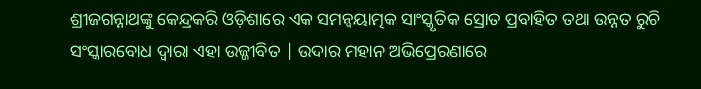ଶ୍ରୀଜଗନ୍ନାଥଙ୍କୁ କେନ୍ଦ୍ରକରି ଓଡ଼ିଶାରେ ଏକ ସମନ୍ବୟାତ୍ମକ ସାଂସ୍କୃତିକ ସ୍ରୋତ ପ୍ରବାହିତ ତଥା ଉନ୍ନତ ରୁଚି ସଂସ୍କାରବୋଧ ଦ୍ବାରା ଏହା ଉଜ୍ଜୀବିତ | ଉଦାର ମହାନ ଅଭିପ୍ରେରଣାରେ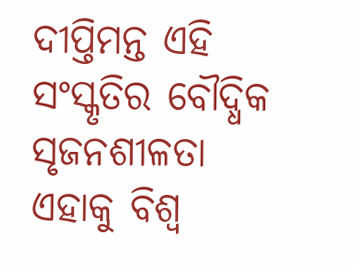ଦୀପ୍ତିମନ୍ତ ଏହି ସଂସ୍କୃତିର ବୌଦ୍ଧିକ ସୃଜନଶୀଳତା ଏହାକୁ ବିଶ୍ବ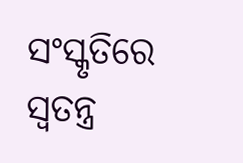ସଂସ୍କୃତିରେ ସ୍ବତନ୍ତ୍ର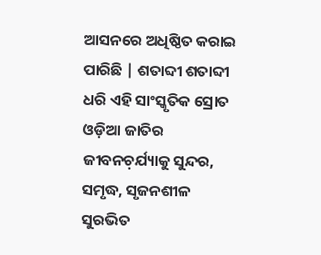ଆସନରେ ଅଧିଷ୍ଠିତ କରାଇ ପାରିଛି | ଶତାବ୍ଦୀ ଶତାବ୍ଦୀ ଧରି ଏହି ସାଂସ୍କୃତିକ ସ୍ରୋତ ଓଡ଼ିଆ ଜାତିର ଜୀବନଚ଼ର୍ଯ୍ୟାକୁ ସୁନ୍ଦର, ସମୃଦ୍ଧ, ସୃଜନଶୀଳ ସୁରଭିତ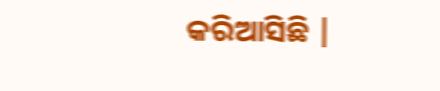କରିଆସିଛି |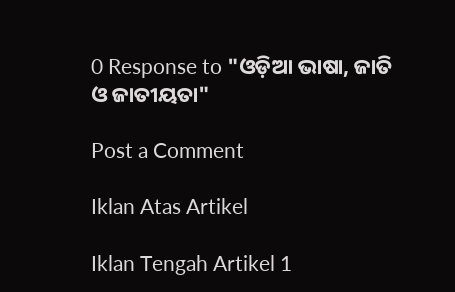0 Response to "ଓଡ଼ିଆ ଭାଷା, ଜାତି ଓ ଜାତୀୟତା"

Post a Comment

Iklan Atas Artikel

Iklan Tengah Artikel 1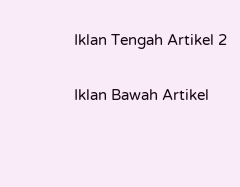Iklan Tengah Artikel 2

Iklan Bawah Artikel